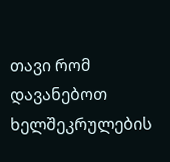თავი რომ დავანებოთ ხელშეკრულების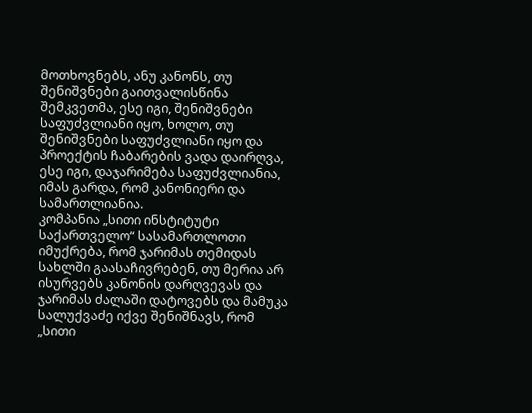მოთხოვნებს, ანუ კანონს, თუ შენიშვნები გაითვალისწინა შემკვეთმა, ესე იგი, შენიშვნები საფუძვლიანი იყო, ხოლო, თუ შენიშვნები საფუძვლიანი იყო და პროექტის ჩაბარების ვადა დაირღვა, ესე იგი, დაჯარიმება საფუძვლიანია, იმას გარდა, რომ კანონიერი და სამართლიანია.
კომპანია „სითი ინსტიტუტი საქართველო“ სასამართლოთი იმუქრება, რომ ჯარიმას თემიდას სახლში გაასაჩივრებენ, თუ მერია არ ისურვებს კანონის დარღვევას და ჯარიმას ძალაში დატოვებს და მამუკა სალუქვაძე იქვე შენიშნავს, რომ „სითი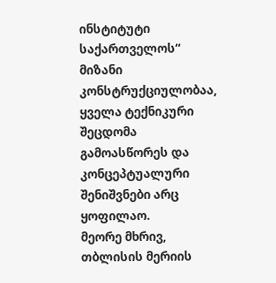ინსტიტუტი საქართველოს“ მიზანი კონსტრუქციულობაა, ყველა ტექნიკური შეცდომა გამოასწორეს და კონცეპტუალური შენიშვნები არც ყოფილაო.
მეორე მხრივ, თბლისის მერიის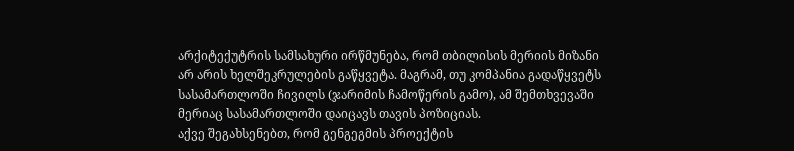არქიტექუტრის სამსახური ირწმუნება, რომ თბილისის მერიის მიზანი არ არის ხელშეკრულების გაწყვეტა. მაგრამ, თუ კომპანია გადაწყვეტს სასამართლოში ჩივილს (ჯარიმის ჩამოწერის გამო), ამ შემთხვევაში მერიაც სასამართლოში დაიცავს თავის პოზიციას.
აქვე შეგახსენებთ, რომ გენგეგმის პროექტის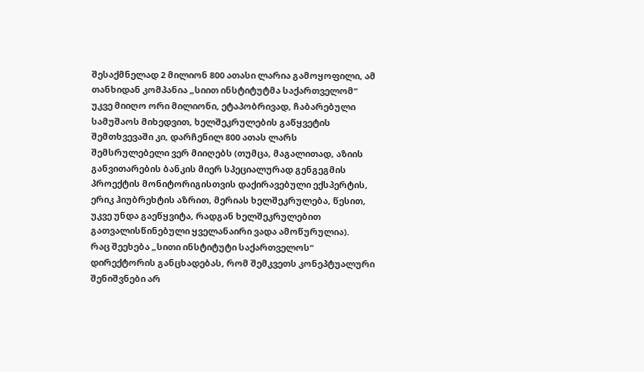შესაქმნელად 2 მილიონ 800 ათასი ლარია გამოყოფილი, ამ თანხიდან კომპანია „სიით ინსტიტუტმა საქართველომ“ უკვე მიიღო ორი მილიონი, ეტაპობრივად, ჩაბარებული სამუშაოს მიხედვით, ხელშეკრულების გაწყვეტის შემთხვევაში კი, დარჩენილ 800 ათას ლარს შემსრულებელი ვერ მიიღებს (თუმცა, მაგალითად, აზიის განვითარების ბანკის მიერ სპეციალურად გენგეგმის პროექტის მონიტორიგისთვის დაქირავებული ექსპერტის, ერიკ ჰიუბრეხტის აზრით, მერიას ხელშეკრულება, წესით, უკვე უნდა გაეწყვიტა, რადგან ხელშეკრულებით გათვალისწინებული ყველანაირი ვადა ამოწურულია).
რაც შეეხება „სითი ინსტიტუტი საქართველოს“ დირექტორის განცხადებას, რომ შემკვეთს კონეპტუალური შენიშვნები არ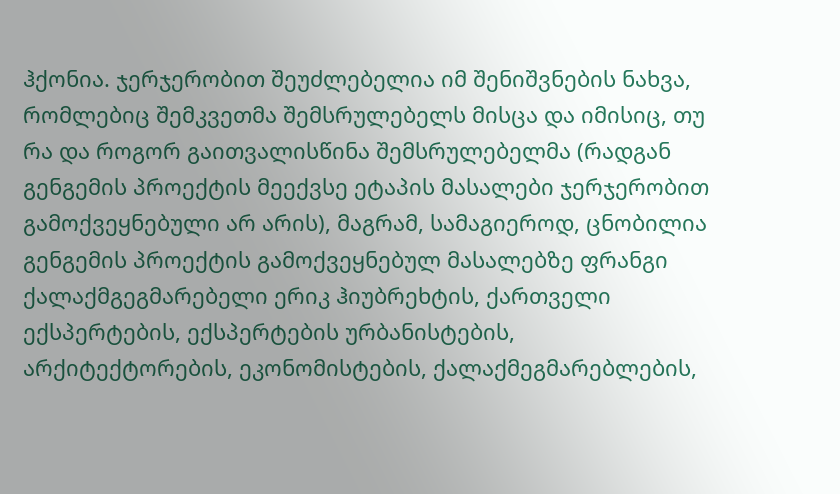ჰქონია. ჯერჯერობით შეუძლებელია იმ შენიშვნების ნახვა, რომლებიც შემკვეთმა შემსრულებელს მისცა და იმისიც, თუ რა და როგორ გაითვალისწინა შემსრულებელმა (რადგან გენგემის პროექტის მეექვსე ეტაპის მასალები ჯერჯერობით გამოქვეყნებული არ არის), მაგრამ, სამაგიეროდ, ცნობილია გენგემის პროექტის გამოქვეყნებულ მასალებზე ფრანგი ქალაქმგეგმარებელი ერიკ ჰიუბრეხტის, ქართველი ექსპერტების, ექსპერტების ურბანისტების, არქიტექტორების, ეკონომისტების, ქალაქმეგმარებლების,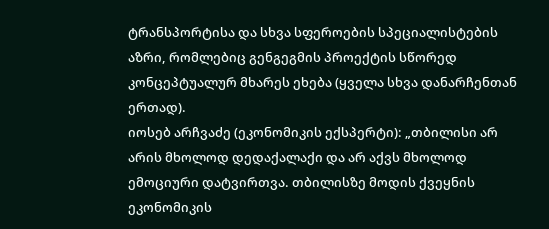ტრანსპორტისა და სხვა სფეროების სპეციალისტების აზრი, რომლებიც გენგეგმის პროექტის სწორედ კონცეპტუალურ მხარეს ეხება (ყველა სხვა დანარჩენთან ერთად).
იოსებ არჩვაძე (ეკონომიკის ექსპერტი): „თბილისი არ არის მხოლოდ დედაქალაქი და არ აქვს მხოლოდ ემოციური დატვირთვა. თბილისზე მოდის ქვეყნის ეკონომიკის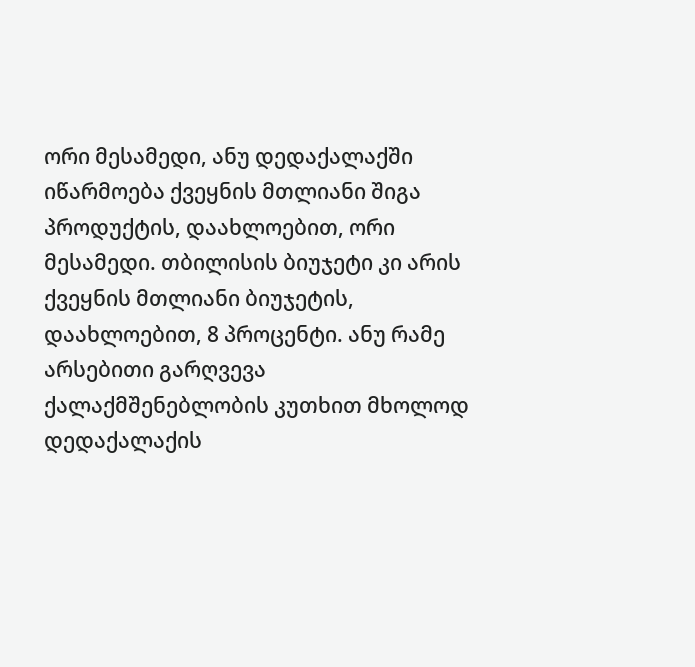ორი მესამედი, ანუ დედაქალაქში იწარმოება ქვეყნის მთლიანი შიგა პროდუქტის, დაახლოებით, ორი მესამედი. თბილისის ბიუჯეტი კი არის ქვეყნის მთლიანი ბიუჯეტის, დაახლოებით, 8 პროცენტი. ანუ რამე არსებითი გარღვევა ქალაქმშენებლობის კუთხით მხოლოდ დედაქალაქის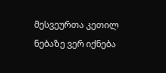მესვეურთა კეთილ ნებაზე ვერ იქნება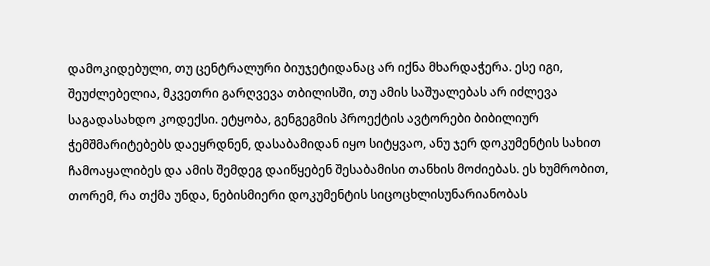დამოკიდებული, თუ ცენტრალური ბიუჯეტიდანაც არ იქნა მხარდაჭერა. ესე იგი, შეუძლებელია, მკვეთრი გარღვევა თბილისში, თუ ამის საშუალებას არ იძლევა საგადასახდო კოდექსი. ეტყობა, გენგეგმის პროექტის ავტორები ბიბილიურ ჭემშმარიტებებს დაეყრდნენ, დასაბამიდან იყო სიტყვაო, ანუ ჯერ დოკუმენტის სახით ჩამოაყალიბეს და ამის შემდეგ დაიწყებენ შესაბამისი თანხის მოძიებას. ეს ხუმრობით, თორემ, რა თქმა უნდა, ნებისმიერი დოკუმენტის სიცოცხლისუნარიანობას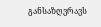განსაზღვრავს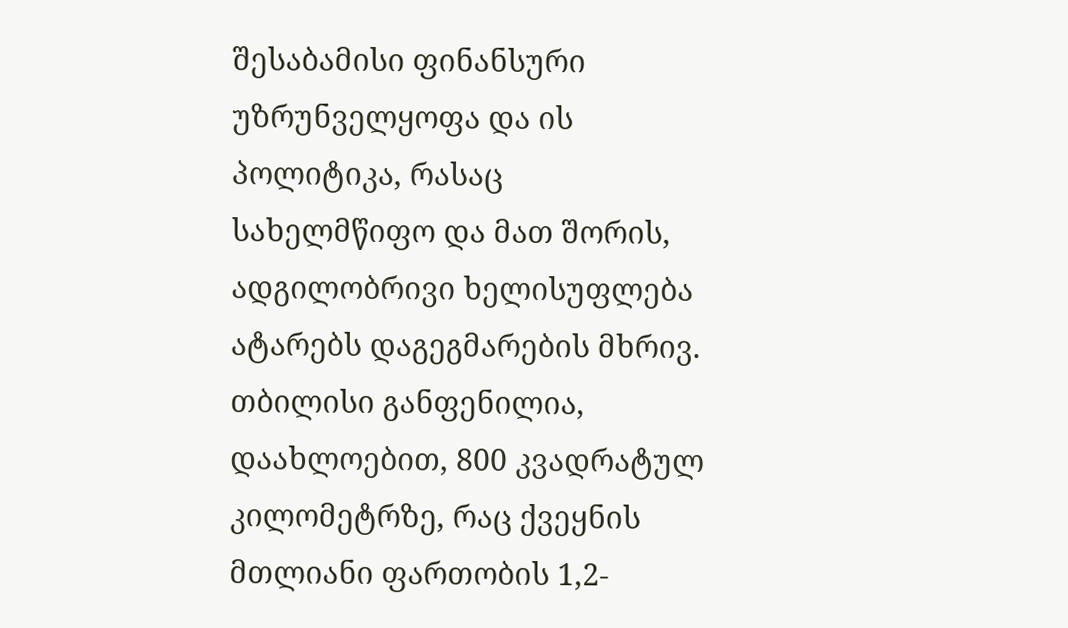შესაბამისი ფინანსური უზრუნველყოფა და ის პოლიტიკა, რასაც სახელმწიფო და მათ შორის, ადგილობრივი ხელისუფლება ატარებს დაგეგმარების მხრივ. თბილისი განფენილია, დაახლოებით, 800 კვადრატულ კილომეტრზე, რაც ქვეყნის მთლიანი ფართობის 1,2-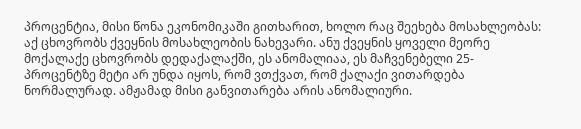პროცენტია, მისი წონა ეკონომიკაში გითხარით, ხოლო რაც შეეხება მოსახლეობას: აქ ცხოვრობს ქვეყნის მოსახლეობის ნახევარი. ანუ ქვეყნის ყოველი მეორე მოქალაქე ცხოვრობს დედაქალაქში, ეს ანომალიაა, ეს მაჩვენებელი 25-პროცენტზე მეტი არ უნდა იყოს, რომ ვთქვათ, რომ ქალაქი ვითარდება ნორმალურად. ამჟამად მისი განვითარება არის ანომალიური.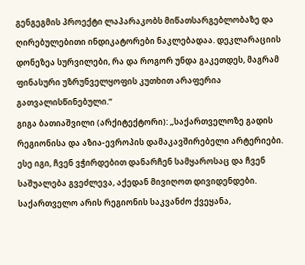გენგეგმის პროექტი ლაპარაკობს მიწათსარგებლობაზე და ღირებულებითი ინდიკატორები ნაკლებადაა. დეკლარაციის დონეზეა სურვილები, რა და როგორ უნდა გაკეთდეს, მაგრამ ფინასური უზრუნველყოფის კუთხით არაფერია გათვალისწინებული.“
გიგა ბათიაშვილი (არქიტექტორი): „საქართველოზე გადის რეგიონისა და აზია-ევროპის დამაკავშირებელი არტერიები. ესე იგი, ჩვენ ვჭირდებით დანარჩენ სამყაროსაც და ჩვენ საშუალება გვეძლევა, აქედან მივიღოთ დივიდენდები. საქართველო არის რეგიონის საკვანძო ქვეყანა,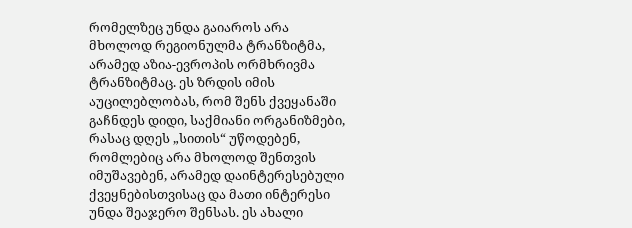რომელზეც უნდა გაიაროს არა მხოლოდ რეგიონულმა ტრანზიტმა, არამედ აზია-ევროპის ორმხრივმა ტრანზიტმაც. ეს ზრდის იმის აუცილებლობას, რომ შენს ქვეყანაში გაჩნდეს დიდი, საქმიანი ორგანიზმები, რასაც დღეს „სითის“ უწოდებენ, რომლებიც არა მხოლოდ შენთვის იმუშავებენ, არამედ დაინტერესებული ქვეყნებისთვისაც და მათი ინტერესი უნდა შეაჯერო შენსას. ეს ახალი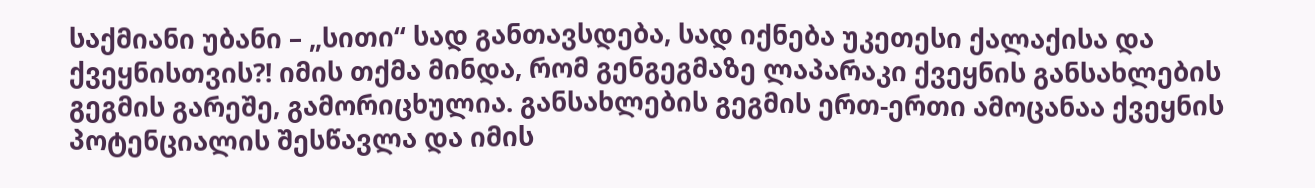საქმიანი უბანი – „სითი“ სად განთავსდება, სად იქნება უკეთესი ქალაქისა და ქვეყნისთვის?! იმის თქმა მინდა, რომ გენგეგმაზე ლაპარაკი ქვეყნის განსახლების გეგმის გარეშე, გამორიცხულია. განსახლების გეგმის ერთ-ერთი ამოცანაა ქვეყნის პოტენციალის შესწავლა და იმის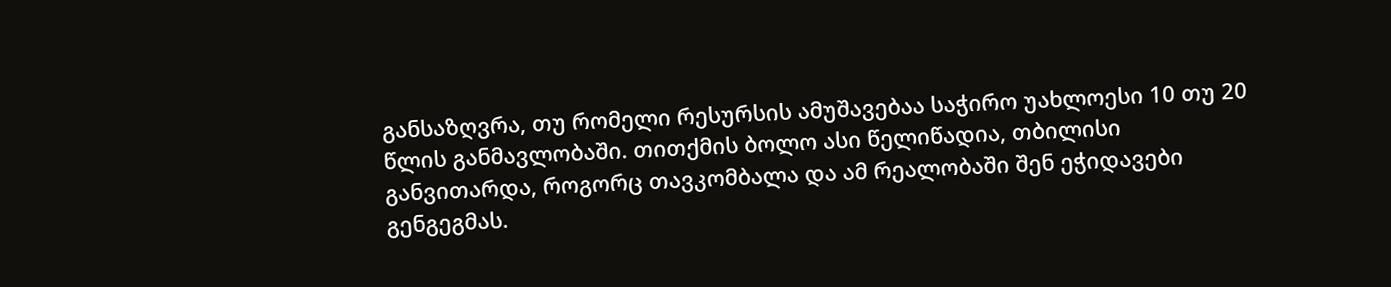განსაზღვრა, თუ რომელი რესურსის ამუშავებაა საჭირო უახლოესი 10 თუ 20 წლის განმავლობაში. თითქმის ბოლო ასი წელიწადია, თბილისი განვითარდა, როგორც თავკომბალა და ამ რეალობაში შენ ეჭიდავები გენგეგმას.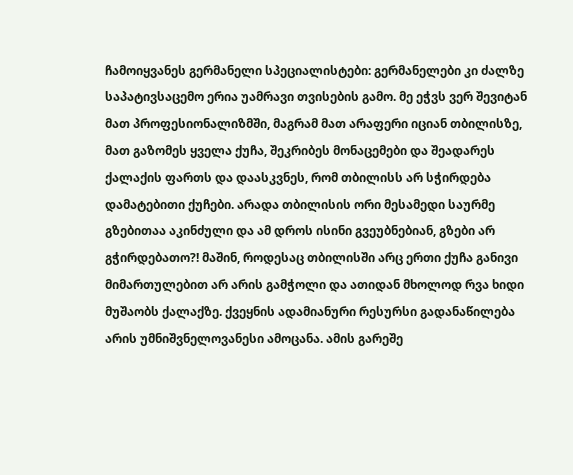ჩამოიყვანეს გერმანელი სპეციალისტები: გერმანელები კი ძალზე საპატივსაცემო ერია უამრავი თვისების გამო. მე ეჭვს ვერ შევიტან მათ პროფესიონალიზმში, მაგრამ მათ არაფერი იციან თბილისზე, მათ გაზომეს ყველა ქუჩა, შეკრიბეს მონაცემები და შეადარეს ქალაქის ფართს და დაასკვნეს, რომ თბილისს არ სჭირდება დამატებითი ქუჩები. არადა თბილისის ორი მესამედი საურმე გზებითაა აკინძული და ამ დროს ისინი გვეუბნებიან, გზები არ გჭირდებათო?! მაშინ, როდესაც თბილისში არც ერთი ქუჩა განივი მიმართულებით არ არის გამჭოლი და ათიდან მხოლოდ რვა ხიდი მუშაობს ქალაქზე. ქვეყნის ადამიანური რესურსი გადანაწილება არის უმნიშვნელოვანესი ამოცანა. ამის გარეშე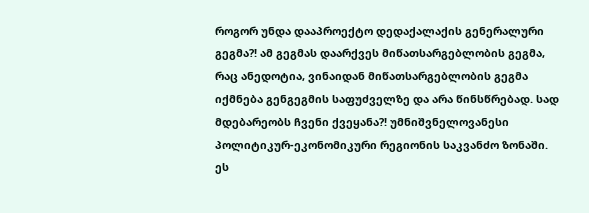როგორ უნდა დააპროექტო დედაქალაქის გენერალური გეგმა?! ამ გეგმას დაარქვეს მიწათსარგებლობის გეგმა, რაც ანედოტია, ვინაიდან მიწათსარგებლობის გეგმა იქმნება გენგეგმის საფუძველზე და არა წინსწრებად. სად მდებარეობს ჩვენი ქვეყანა?! უმნიშვნელოვანესი პოლიტიკურ-ეკონომიკური რეგიონის საკვანძო ზონაში. ეს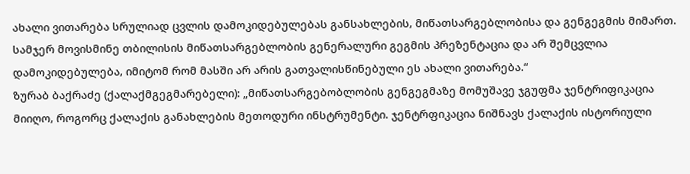ახალი ვითარება სრულიად ცვლის დამოკიდებულებას განსახლების, მიწათსარგებლობისა და გენგეგმის მიმართ. სამჯერ მოვისმინე თბილისის მიწათსარგებლობის გენერალური გეგმის პრეზენტაცია და არ შემცვლია დამოკიდებულება, იმიტომ რომ მასში არ არის გათვალისწინებული ეს ახალი ვითარება.“
ზურაბ ბაქრაძე (ქალაქმგეგმარებელი): „მიწათსარგებობლობის გენგეგმაზე მომუშავე ჯგუფმა ჯენტრიფიკაცია მიიღო, როგორც ქალაქის განახლების მეთოდური ინსტრუმენტი. ჯენტრფიკაცია ნიშნავს ქალაქის ისტორიული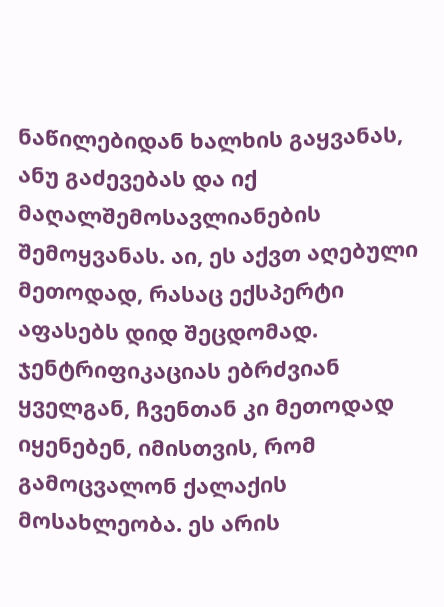ნაწილებიდან ხალხის გაყვანას, ანუ გაძევებას და იქ მაღალშემოსავლიანების შემოყვანას. აი, ეს აქვთ აღებული მეთოდად, რასაც ექსპერტი აფასებს დიდ შეცდომად. ჯენტრიფიკაციას ებრძვიან ყველგან, ჩვენთან კი მეთოდად იყენებენ, იმისთვის, რომ გამოცვალონ ქალაქის მოსახლეობა. ეს არის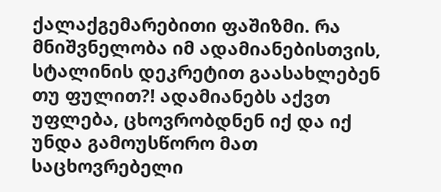ქალაქგემარებითი ფაშიზმი. რა მნიშვნელობა იმ ადამიანებისთვის, სტალინის დეკრეტით გაასახლებენ თუ ფულით?! ადამიანებს აქვთ უფლება, ცხოვრობდნენ იქ და იქ უნდა გამოუსწორო მათ საცხოვრებელი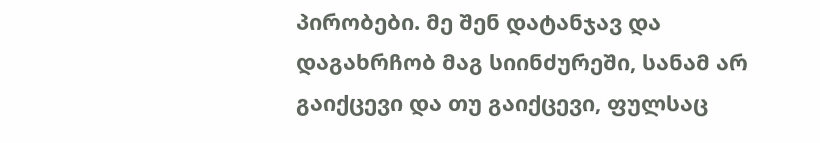პირობები. მე შენ დატანჯავ და დაგახრჩობ მაგ სიინძურეში, სანამ არ გაიქცევი და თუ გაიქცევი, ფულსაც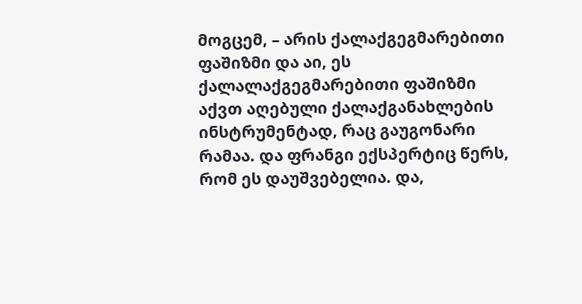მოგცემ, – არის ქალაქგეგმარებითი ფაშიზმი და აი, ეს ქალალაქგეგმარებითი ფაშიზმი აქვთ აღებული ქალაქგანახლების ინსტრუმენტად, რაც გაუგონარი რამაა. და ფრანგი ექსპერტიც წერს, რომ ეს დაუშვებელია. და,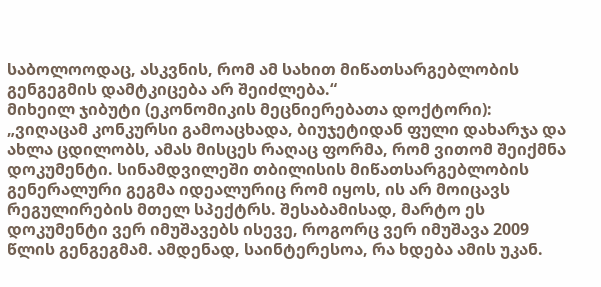საბოლოოდაც, ასკვნის, რომ ამ სახით მიწათსარგებლობის გენგეგმის დამტკიცება არ შეიძლება.“
მიხეილ ჯიბუტი (ეკონომიკის მეცნიერებათა დოქტორი): „ვიღაცამ კონკურსი გამოაცხადა, ბიუჯეტიდან ფული დახარჯა და ახლა ცდილობს, ამას მისცეს რაღაც ფორმა, რომ ვითომ შეიქმნა დოკუმენტი. სინამდვილეში თბილისის მიწათსარგებლობის გენერალური გეგმა იდეალურიც რომ იყოს, ის არ მოიცავს რეგულირების მთელ სპექტრს. შესაბამისად, მარტო ეს დოკუმენტი ვერ იმუშავებს ისევე, როგორც ვერ იმუშავა 2009 წლის გენგეგმამ. ამდენად, საინტერესოა, რა ხდება ამის უკან.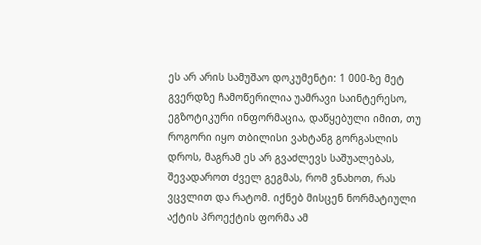ეს არ არის სამუშაო დოკუმენტი: 1 000-ზე მეტ გვერდზე ჩამოწერილია უამრავი საინტერესო, ეგზოტიკური ინფორმაცია, დაწყებული იმით, თუ როგორი იყო თბილისი ვახტანგ გორგასლის დროს, მაგრამ ეს არ გვაძლევს საშუალებას, შევადაროთ ძველ გეგმას, რომ ვნახოთ, რას ვცვლით და რატომ. იქნებ მისცენ ნორმატიული აქტის პროექტის ფორმა ამ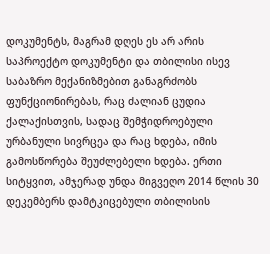დოკუმენტს, მაგრამ დღეს ეს არ არის საპროექტო დოკუმენტი და თბილისი ისევ საბაზრო მექანიზმებით განაგრძობს ფუნქციონირებას, რაც ძალიან ცუდია ქალაქისთვის, სადაც შემჭიდროებული ურბანული სივრცეა და რაც ხდება, იმის გამოსწორება შეუძლებელი ხდება. ერთი სიტყვით, ამჯერად უნდა მიგვეღო 2014 წლის 30 დეკემბერს დამტკიცებული თბილისის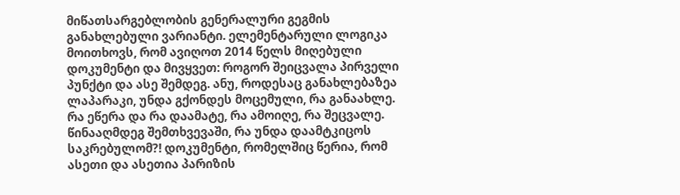მიწათსარგებლობის გენერალური გეგმის განახლებული ვარიანტი. ელემენტარული ლოგიკა მოითხოვს, რომ ავიღოთ 2014 წელს მიღებული დოკუმენტი და მივყვეთ: როგორ შეიცვალა პირველი პუნქტი და ასე შემდეგ. ანუ, როდესაც განახლებაზეა ლაპარაკი, უნდა გქონდეს მოცემული, რა განაახლე. რა ეწერა და რა დაამატე, რა ამოიღე, რა შეცვალე. წინააღმდეგ შემთხვევაში, რა უნდა დაამტკიცოს საკრებულომ?! დოკუმენტი, რომელშიც წერია, რომ ასეთი და ასეთია პარიზის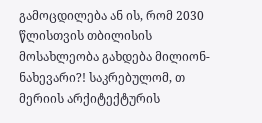გამოცდილება ან ის, რომ 2030 წლისთვის თბილისის მოსახლეობა გახდება მილიონ-ნახევარი?! საკრებულომ, თ მერიის არქიტექტურის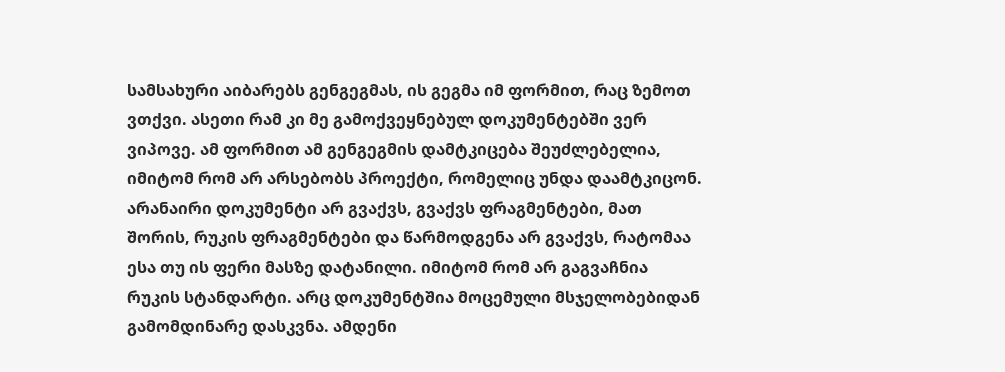სამსახური აიბარებს გენგეგმას, ის გეგმა იმ ფორმით, რაც ზემოთ ვთქვი. ასეთი რამ კი მე გამოქვეყნებულ დოკუმენტებში ვერ ვიპოვე. ამ ფორმით ამ გენგეგმის დამტკიცება შეუძლებელია, იმიტომ რომ არ არსებობს პროექტი, რომელიც უნდა დაამტკიცონ. არანაირი დოკუმენტი არ გვაქვს, გვაქვს ფრაგმენტები, მათ შორის, რუკის ფრაგმენტები და წარმოდგენა არ გვაქვს, რატომაა ესა თუ ის ფერი მასზე დატანილი. იმიტომ რომ არ გაგვაჩნია რუკის სტანდარტი. არც დოკუმენტშია მოცემული მსჯელობებიდან გამომდინარე დასკვნა. ამდენი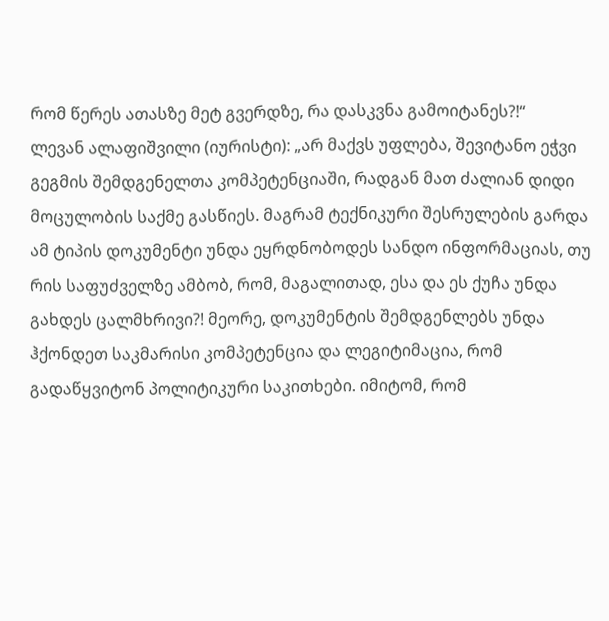რომ წერეს ათასზე მეტ გვერდზე, რა დასკვნა გამოიტანეს?!“
ლევან ალაფიშვილი (იურისტი): „არ მაქვს უფლება, შევიტანო ეჭვი გეგმის შემდგენელთა კომპეტენციაში, რადგან მათ ძალიან დიდი მოცულობის საქმე გასწიეს. მაგრამ ტექნიკური შესრულების გარდა ამ ტიპის დოკუმენტი უნდა ეყრდნობოდეს სანდო ინფორმაციას, თუ რის საფუძველზე ამბობ, რომ, მაგალითად, ესა და ეს ქუჩა უნდა გახდეს ცალმხრივი?! მეორე, დოკუმენტის შემდგენლებს უნდა ჰქონდეთ საკმარისი კომპეტენცია და ლეგიტიმაცია, რომ გადაწყვიტონ პოლიტიკური საკითხები. იმიტომ, რომ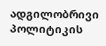ადგილობრივი პოლიტიკის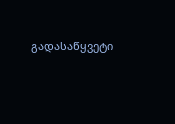გადასაწყვეტი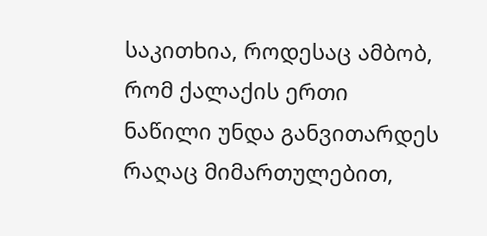საკითხია, როდესაც ამბობ, რომ ქალაქის ერთი ნაწილი უნდა განვითარდეს რაღაც მიმართულებით,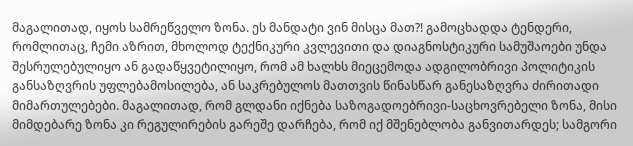მაგალითად, იყოს სამრეწველო ზონა. ეს მანდატი ვინ მისცა მათ?! გამოცხადდა ტენდერი, რომლითაც, ჩემი აზრით, მხოლოდ ტექნიკური კვლევითი და დიაგნოსტიკური სამუშაოები უნდა შესრულებულიყო ან გადაწყვეტილიყო, რომ ამ ხალხს მიეცემოდა ადგილობრივი პოლიტიკის განსაზღვრის უფლებამოსილება, ან საკრებულოს მათთვის წინასწარ განესაზღვრა ძირითადი მიმართულებები. მაგალითად, რომ გლდანი იქნება საზოგადოებრივი-საცხოვრებელი ზონა, მისი მიმდებარე ზონა კი რეგულირების გარეშე დარჩება, რომ იქ მშენებლობა განვითარდეს; სამგორი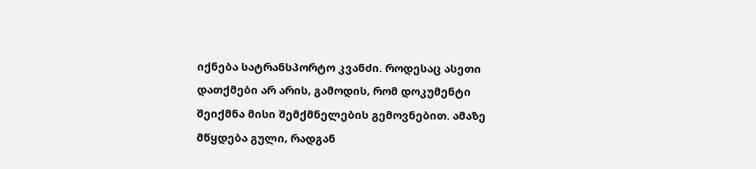იქნება სატრანსპორტო კვანძი. როდესაც ასეთი დათქმები არ არის, გამოდის, რომ დოკუმენტი შეიქმნა მისი შემქმნელების გემოვნებით. ამაზე მწყდება გული, რადგან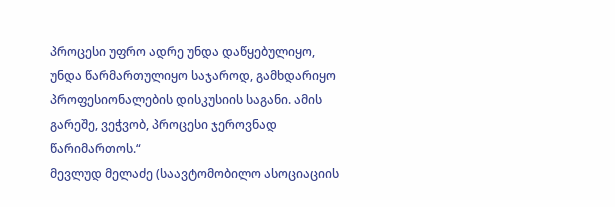პროცესი უფრო ადრე უნდა დაწყებულიყო, უნდა წარმართულიყო საჯაროდ, გამხდარიყო პროფესიონალების დისკუსიის საგანი. ამის გარეშე, ვეჭვობ, პროცესი ჯეროვნად წარიმართოს.“
მევლუდ მელაძე (საავტომობილო ასოციაციის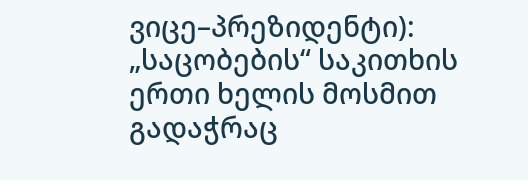ვიცე–პრეზიდენტი): „საცობების“ საკითხის ერთი ხელის მოსმით გადაჭრაც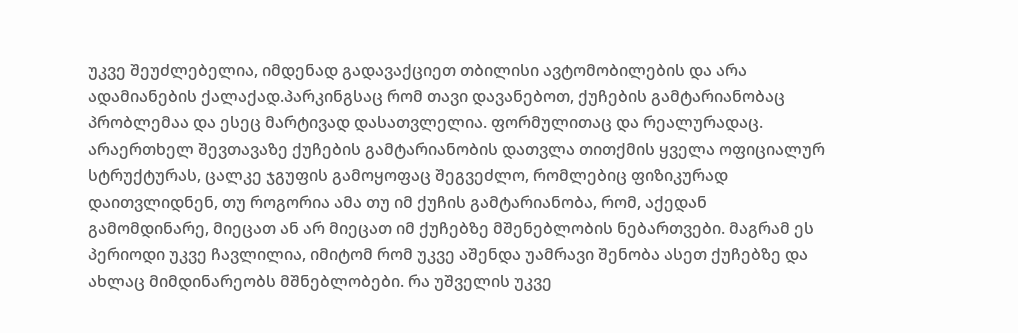უკვე შეუძლებელია, იმდენად გადავაქციეთ თბილისი ავტომობილების და არა ადამიანების ქალაქად.პარკინგსაც რომ თავი დავანებოთ, ქუჩების გამტარიანობაც პრობლემაა და ესეც მარტივად დასათვლელია. ფორმულითაც და რეალურადაც. არაერთხელ შევთავაზე ქუჩების გამტარიანობის დათვლა თითქმის ყველა ოფიციალურ სტრუქტურას, ცალკე ჯგუფის გამოყოფაც შეგვეძლო, რომლებიც ფიზიკურად დაითვლიდნენ, თუ როგორია ამა თუ იმ ქუჩის გამტარიანობა, რომ, აქედან გამომდინარე, მიეცათ ან არ მიეცათ იმ ქუჩებზე მშენებლობის ნებართვები. მაგრამ ეს პერიოდი უკვე ჩავლილია, იმიტომ რომ უკვე აშენდა უამრავი შენობა ასეთ ქუჩებზე და ახლაც მიმდინარეობს მშნებლობები. რა უშველის უკვე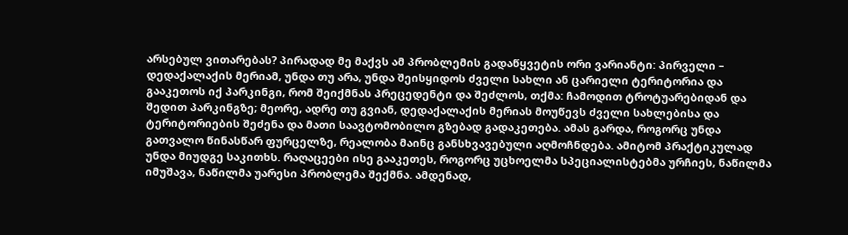არსებულ ვითარებას? პირადად მე მაქვს ამ პრობლემის გადაწყვეტის ორი ვარიანტი: პირველი – დედაქალაქის მერიამ, უნდა თუ არა, უნდა შეისყიდოს ძველი სახლი ან ცარიელი ტერიტორია და გააკეთოს იქ პარკინგი, რომ შეიქმნას პრეცედენტი და შეძლოს, თქმა: ჩამოდით ტროტუარებიდან და შედით პარკინგზე; მეორე, ადრე თუ გვიან, დედაქალაქის მერიას მოუწევს ძველი სახლებისა და ტერიტორიების შეძენა და მათი საავტომობილო გზებად გადაკეთება. ამას გარდა, როგორც უნდა გათვალო წინასწარ ფურცელზე, რეალობა მაინც განსხვავებული აღმოჩნდება. ამიტომ პრაქტიკულად უნდა მიუდგე საკითხს. რაღაცეები ისე გააკეთეს, როგორც უცხოელმა სპეციალისტებმა ურჩიეს, ნაწილმა იმუშავა, ნაწილმა უარესი პრობლემა შექმნა. ამდენად,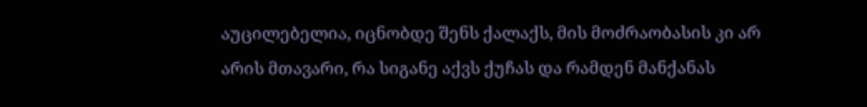აუცილებელია, იცნობდე შენს ქალაქს, მის მოძრაობასის კი არ არის მთავარი, რა სიგანე აქვს ქუჩას და რამდენ მანქანას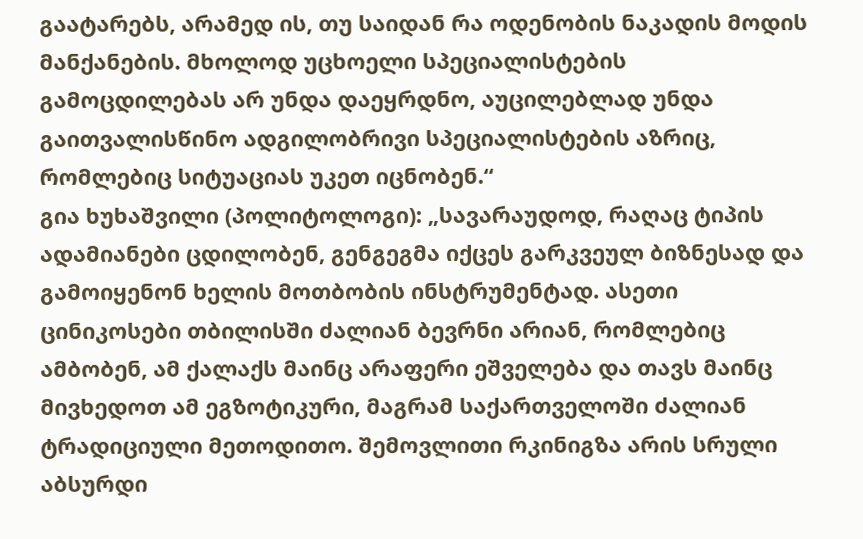გაატარებს, არამედ ის, თუ საიდან რა ოდენობის ნაკადის მოდის მანქანების. მხოლოდ უცხოელი სპეციალისტების გამოცდილებას არ უნდა დაეყრდნო, აუცილებლად უნდა გაითვალისწინო ადგილობრივი სპეციალისტების აზრიც, რომლებიც სიტუაციას უკეთ იცნობენ.“
გია ხუხაშვილი (პოლიტოლოგი): „სავარაუდოდ, რაღაც ტიპის ადამიანები ცდილობენ, გენგეგმა იქცეს გარკვეულ ბიზნესად და გამოიყენონ ხელის მოთბობის ინსტრუმენტად. ასეთი ცინიკოსები თბილისში ძალიან ბევრნი არიან, რომლებიც ამბობენ, ამ ქალაქს მაინც არაფერი ეშველება და თავს მაინც მივხედოთ ამ ეგზოტიკური, მაგრამ საქართველოში ძალიან ტრადიციული მეთოდითო. შემოვლითი რკინიგზა არის სრული აბსურდი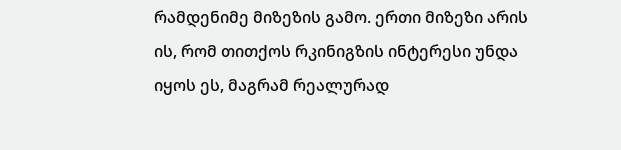რამდენიმე მიზეზის გამო. ერთი მიზეზი არის ის, რომ თითქოს რკინიგზის ინტერესი უნდა იყოს ეს, მაგრამ რეალურად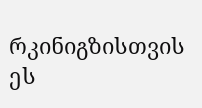რკინიგზისთვის ეს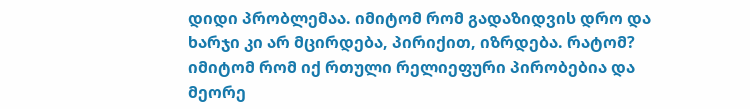დიდი პრობლემაა. იმიტომ რომ გადაზიდვის დრო და ხარჯი კი არ მცირდება, პირიქით, იზრდება. რატომ? იმიტომ რომ იქ რთული რელიეფური პირობებია და მეორე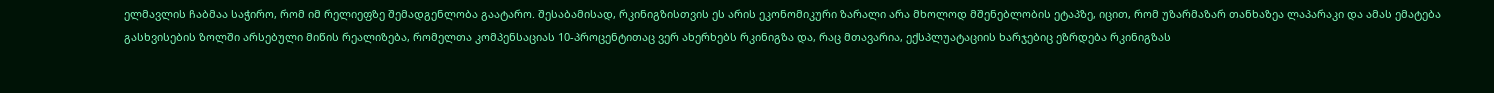ელმავლის ჩაბმაა საჭირო, რომ იმ რელიეფზე შემადგენლობა გაატარო. შესაბამისად, რკინიგზისთვის ეს არის ეკონომიკური ზარალი არა მხოლოდ მშენებლობის ეტაპზე, იცით, რომ უზარმაზარ თანხაზეა ლაპარაკი და ამას ემატება გასხვისების ზოლში არსებული მიწის რეალიზება, რომელთა კომპენსაციას 10-პროცენტითაც ვერ ახერხებს რკინიგზა და, რაც მთავარია, ექსპლუატაციის ხარჯებიც ეზრდება რკინიგზას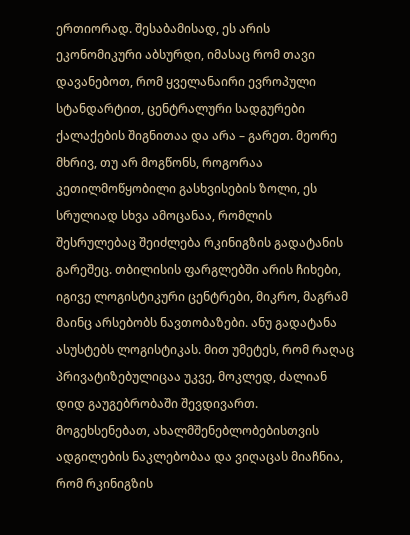ერთიორად. შესაბამისად, ეს არის ეკონომიკური აბსურდი, იმასაც რომ თავი დავანებოთ, რომ ყველანაირი ევროპული სტანდარტით, ცენტრალური სადგურები ქალაქების შიგნითაა და არა – გარეთ. მეორე მხრივ, თუ არ მოგწონს, როგორაა კეთილმოწყობილი გასხვისების ზოლი, ეს სრულიად სხვა ამოცანაა, რომლის შესრულებაც შეიძლება რკინიგზის გადატანის გარეშეც. თბილისის ფარგლებში არის ჩიხები, იგივე ლოგისტიკური ცენტრები, მიკრო, მაგრამ მაინც არსებობს ნავთობაზები. ანუ გადატანა ასუსტებს ლოგისტიკას. მით უმეტეს, რომ რაღაც პრივატიზებულიცაა უკვე, მოკლედ, ძალიან დიდ გაუგებრობაში შევდივართ. მოგეხსენებათ, ახალმშენებლობებისთვის ადგილების ნაკლებობაა და ვიღაცას მიაჩნია, რომ რკინიგზის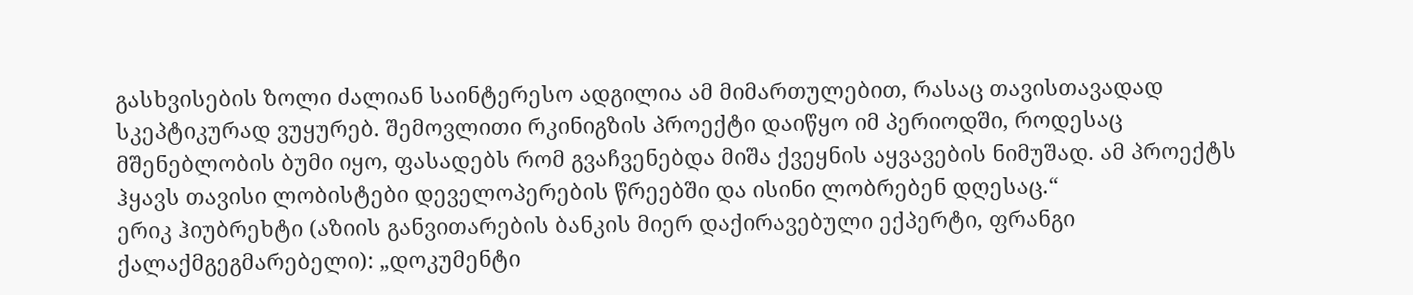გასხვისების ზოლი ძალიან საინტერესო ადგილია ამ მიმართულებით, რასაც თავისთავადად სკეპტიკურად ვუყურებ. შემოვლითი რკინიგზის პროექტი დაიწყო იმ პერიოდში, როდესაც მშენებლობის ბუმი იყო, ფასადებს რომ გვაჩვენებდა მიშა ქვეყნის აყვავების ნიმუშად. ამ პროექტს ჰყავს თავისი ლობისტები დეველოპერების წრეებში და ისინი ლობრებენ დღესაც.“
ერიკ ჰიუბრეხტი (აზიის განვითარების ბანკის მიერ დაქირავებული ექპერტი, ფრანგი ქალაქმგეგმარებელი): „დოკუმენტი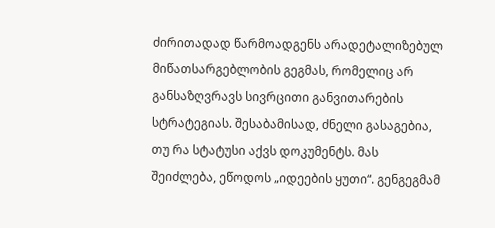ძირითადად წარმოადგენს არადეტალიზებულ მიწათსარგებლობის გეგმას, რომელიც არ განსაზღვრავს სივრცითი განვითარების სტრატეგიას. შესაბამისად, ძნელი გასაგებია, თუ რა სტატუსი აქვს დოკუმენტს. მას შეიძლება, ეწოდოს „იდეების ყუთი“. გენგეგმამ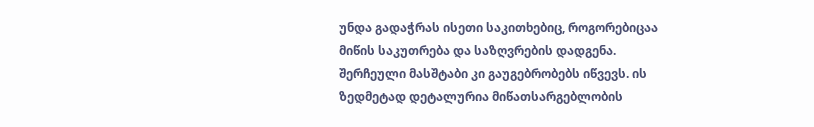უნდა გადაჭრას ისეთი საკითხებიც, როგორებიცაა მიწის საკუთრება და საზღვრების დადგენა. შერჩეული მასშტაბი კი გაუგებრობებს იწვევს. ის ზედმეტად დეტალურია მიწათსარგებლობის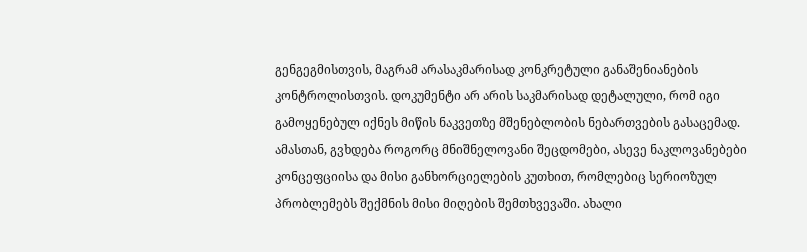გენგეგმისთვის, მაგრამ არასაკმარისად კონკრეტული განაშენიანების კონტროლისთვის. დოკუმენტი არ არის საკმარისად დეტალული, რომ იგი გამოყენებულ იქნეს მიწის ნაკვეთზე მშენებლობის ნებართვების გასაცემად. ამასთან, გვხდება როგორც მნიშნელოვანი შეცდომები, ასევე ნაკლოვანებები კონცეფციისა და მისი განხორციელების კუთხით, რომლებიც სერიოზულ პრობლემებს შექმნის მისი მიღების შემთხვევაში. ახალი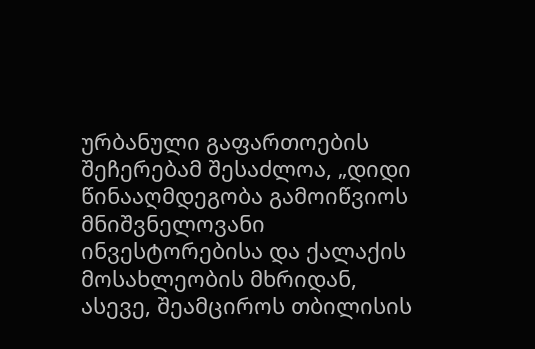ურბანული გაფართოების შეჩერებამ შესაძლოა, „დიდი წინააღმდეგობა გამოიწვიოს მნიშვნელოვანი ინვესტორებისა და ქალაქის მოსახლეობის მხრიდან, ასევე, შეამციროს თბილისის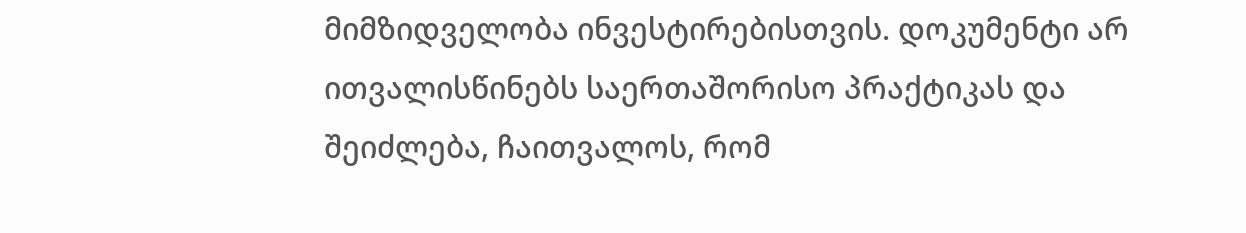მიმზიდველობა ინვესტირებისთვის. დოკუმენტი არ ითვალისწინებს საერთაშორისო პრაქტიკას და შეიძლება, ჩაითვალოს, რომ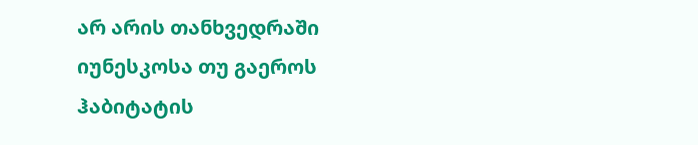არ არის თანხვედრაში იუნესკოსა თუ გაეროს ჰაბიტატის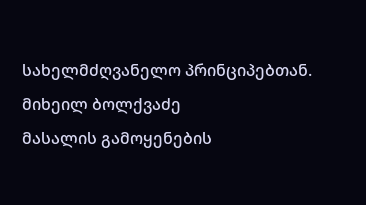სახელმძღვანელო პრინციპებთან.
მიხეილ ბოლქვაძე
მასალის გამოყენების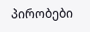პირობები